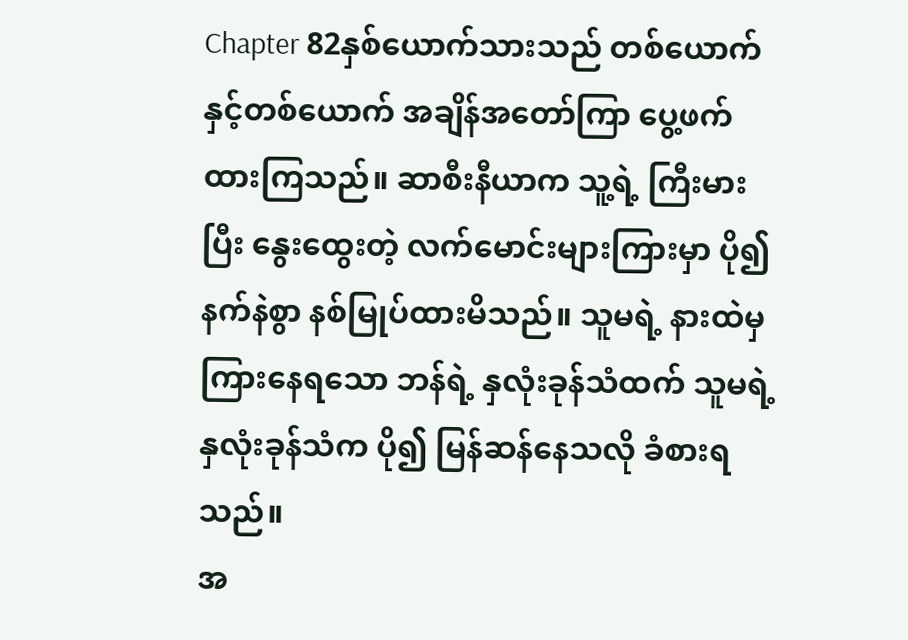Chapter 82နှစ်ယောက်သားသည် တစ်ယောက်နှင့်တစ်ယောက် အချိန်အတော်ကြာ ပွေ့ဖက်ထားကြသည်။ ဆာစီးနီယာက သူ့ရဲ့ ကြီးမားပြီး နွေးထွေးတဲ့ လက်မောင်းများကြားမှာ ပို၍နက်နဲစွာ နစ်မြုပ်ထားမိသည်။ သူမရဲ့ နားထဲမှ ကြားနေရသော ဘန်ရဲ့ နှလုံးခုန်သံထက် သူမရဲ့ နှလုံးခုန်သံက ပို၍ မြန်ဆန်နေသလို ခံစားရသည်။
အ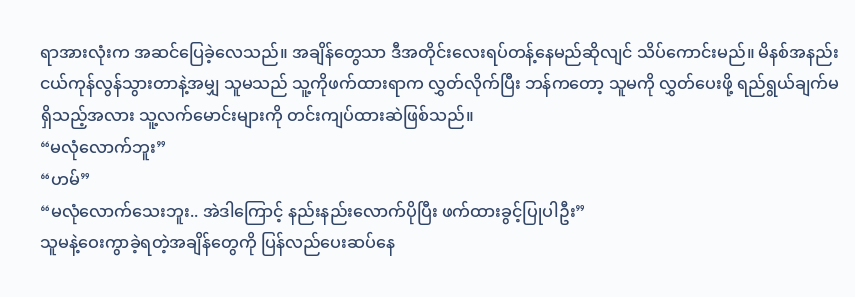ရာအားလုံးက အဆင်ပြေခဲ့လေသည်။ အချိန်တွေသာ ဒီအတိုင်းလေးရပ်တန့်နေမည်ဆိုလျင် သိပ်ကောင်းမည်။ မိနစ်အနည်းငယ်ကုန်လွန်သွားတာနဲ့အမျှ သူမသည် သူ့ကိုဖက်ထားရာက လွှတ်လိုက်ပြီး ဘန်ကတော့ သူမကို လွှတ်ပေးဖို့ ရည်ရွယ်ချက်မရှိသည့်အလား သူ့လက်မောင်းများကို တင်းကျပ်ထားဆဲဖြစ်သည်။
“မလုံလောက်ဘူး”
“ဟမ်”
“မလုံလောက်သေးဘူး.. အဲဒါကြောင့် နည်းနည်းလောက်ပိုပြီး ဖက်ထားခွင့်ပြုပါဦး”
သူမနဲ့ဝေးကွာခဲ့ရတဲ့အချိန်တွေကို ပြန်လည်ပေးဆပ်နေ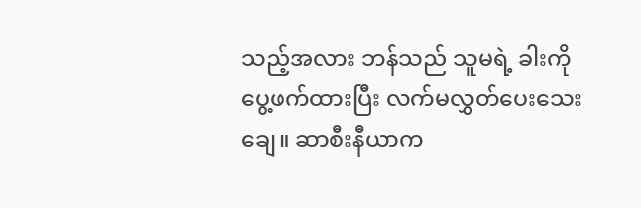သည့်အလား ဘန်သည် သူမရဲ့ ခါးကို ပွေ့ဖက်ထားပြီး လက်မလွှတ်ပေးသေးချေ။ ဆာစီးနီယာက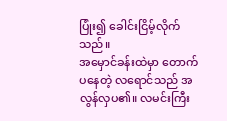ပြုံး၍ ခေါင်းငြိမ့်လိုက်သည်။
အမှောင်ခန်းထဲမှာ တောက်ပနေတဲ့ လရောင်သည် အလွန်လှပ၏။ လမင်းကြီး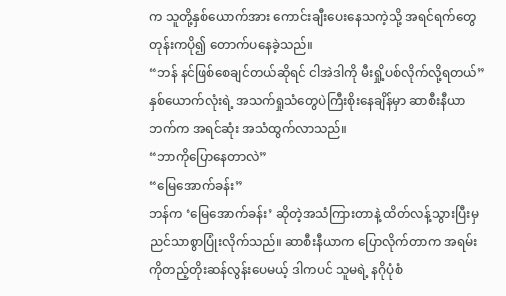က သူတို့နှစ်ယောက်အား ကောင်းချီးပေးနေသကဲ့သို့ အရင်ရက်တွေတုန်းကပို၍ တောက်ပနေခဲ့သည်။
“ဘန် နင်ဖြစ်စေချင်တယ်ဆိုရင် ငါအဲဒါကို မီးရှို့ပစ်လိုက်လို့ရတယ်”
နှစ်ယောက်လုံးရဲ့ အသက်ရှုသံတွေပဲကြီးစိုးနေချိန်မှာ ဆာစီးနီယာဘက်က အရင်ဆုံး အသံထွက်လာသည်။
“ဘာကိုပြောနေတာလဲ”
“မြေအောက်ခန်း”
ဘန်က ‘မြေအောက်ခန်း’ ဆိုတဲ့အသံကြားတာနဲ့ ထိတ်လန့်သွားပြီးမှ ညင်သာစွာပြုံးလိုက်သည်။ ဆာစီးနီယာက ပြောလိုက်တာက အရမ်းကိုတည့်တိုးဆန်လွန်းပေမယ့် ဒါကပင် သူမရဲ့ နဂိုပုံစံ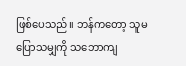ဖြစ်ပေသည်။ ဘန်ကတော့ သူမပြောသမျှကို သဘောကျ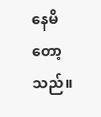နေမိတော့သည်။